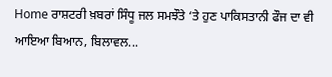Home ਰਾਸ਼ਟਰੀ ਖ਼ਬਰਾਂ ਸਿੰਧੂ ਜਲ ਸਮਝੌਤੇ ‘ਤੇ ਹੁਣ ਪਾਕਿਸਤਾਨੀ ਫੌਜ ਦਾ ਵੀ ਆਇਆ ਬਿਆਨ, ਬਿਲਾਵਲ...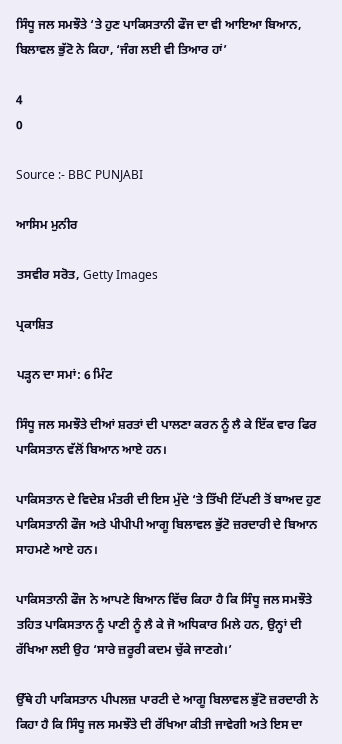ਸਿੰਧੂ ਜਲ ਸਮਝੌਤੇ ‘ਤੇ ਹੁਣ ਪਾਕਿਸਤਾਨੀ ਫੌਜ ਦਾ ਵੀ ਆਇਆ ਬਿਆਨ, ਬਿਲਾਵਲ ਭੁੱਟੋ ਨੇ ਕਿਹਾ, ‘ਜੰਗ ਲਈ ਵੀ ਤਿਆਰ ਹਾਂ’

4
0

Source :- BBC PUNJABI

ਆਸਿਮ ਮੁਨੀਰ

ਤਸਵੀਰ ਸਰੋਤ, Getty Images

ਪ੍ਰਕਾਸ਼ਿਤ

ਪੜ੍ਹਨ ਦਾ ਸਮਾਂ: 6 ਮਿੰਟ

ਸਿੰਧੂ ਜਲ ਸਮਝੌਤੇ ਦੀਆਂ ਸ਼ਰਤਾਂ ਦੀ ਪਾਲਣਾ ਕਰਨ ਨੂੰ ਲੈ ਕੇ ਇੱਕ ਵਾਰ ਫਿਰ ਪਾਕਿਸਤਾਨ ਵੱਲੋਂ ਬਿਆਨ ਆਏ ਹਨ।

ਪਾਕਿਸਤਾਨ ਦੇ ਵਿਦੇਸ਼ ਮੰਤਰੀ ਦੀ ਇਸ ਮੁੱਦੇ ‘ਤੇ ਤਿੱਖੀ ਟਿੱਪਣੀ ਤੋਂ ਬਾਅਦ ਹੁਣ ਪਾਕਿਸਤਾਨੀ ਫੌਜ ਅਤੇ ਪੀਪੀਪੀ ਆਗੂ ਬਿਲਾਵਲ ਭੁੱਟੋ ਜ਼ਰਦਾਰੀ ਦੇ ਬਿਆਨ ਸਾਹਮਣੇ ਆਏ ਹਨ।

ਪਾਕਿਸਤਾਨੀ ਫੌਜ ਨੇ ਆਪਣੇ ਬਿਆਨ ਵਿੱਚ ਕਿਹਾ ਹੈ ਕਿ ਸਿੰਧੂ ਜਲ ਸਮਝੌਤੇ ਤਹਿਤ ਪਾਕਿਸਤਾਨ ਨੂੰ ਪਾਣੀ ਨੂੰ ਲੈ ਕੇ ਜੋ ਅਧਿਕਾਰ ਮਿਲੇ ਹਨ, ਉਨ੍ਹਾਂ ਦੀ ਰੱਖਿਆ ਲਈ ਉਹ ‘ਸਾਰੇ ਜ਼ਰੂਰੀ ਕਦਮ ਚੁੱਕੇ ਜਾਣਗੇ।’

ਉੱਥੇ ਹੀ ਪਾਕਿਸਤਾਨ ਪੀਪਲਜ਼ ਪਾਰਟੀ ਦੇ ਆਗੂ ਬਿਲਾਵਲ ਭੁੱਟੋ ਜ਼ਰਦਾਰੀ ਨੇ ਕਿਹਾ ਹੈ ਕਿ ਸਿੰਧੂ ਜਲ ਸਮਝੌਤੇ ਦੀ ਰੱਖਿਆ ਕੀਤੀ ਜਾਵੇਗੀ ਅਤੇ ਇਸ ਦਾ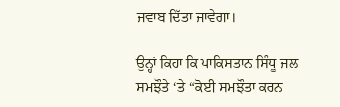ਜਵਾਬ ਦਿੱਤਾ ਜਾਵੇਗਾ।

ਉਨ੍ਹਾਂ ਕਿਹਾ ਕਿ ਪਾਕਿਸਤਾਨ ਸਿੰਧੂ ਜਲ ਸਮਝੌਤੇ ‘ਤੇ “ਕੋਈ ਸਮਝੌਤਾ ਕਰਨ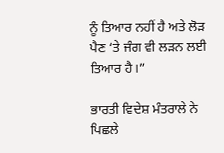ਨੂੰ ਤਿਆਰ ਨਹੀਂ ਹੈ ਅਤੇ ਲੋੜ ਪੈਣ ‘ਤੇ ਜੰਗ ਵੀ ਲੜਨ ਲਈ ਤਿਆਰ ਹੈ।”

ਭਾਰਤੀ ਵਿਦੇਸ਼ ਮੰਤਰਾਲੇ ਨੇ ਪਿਛਲੇ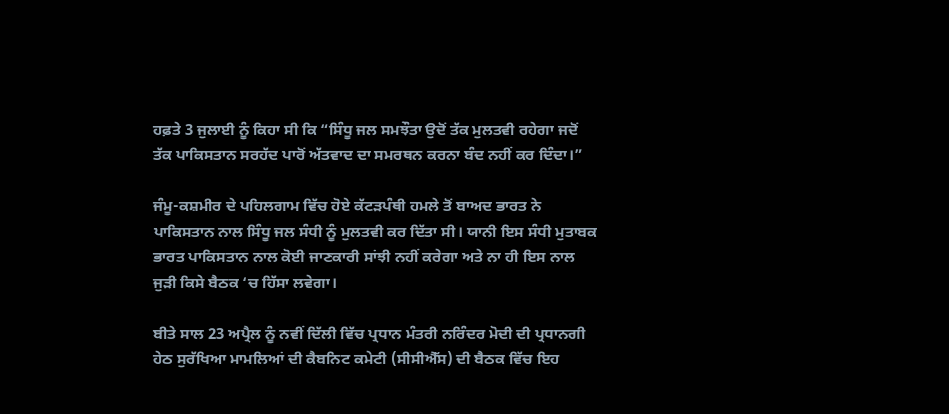ਹਫ਼ਤੇ 3 ਜੁਲਾਈ ਨੂੰ ਕਿਹਾ ਸੀ ਕਿ “ਸਿੰਧੂ ਜਲ ਸਮਝੌਤਾ ਉਦੋਂ ਤੱਕ ਮੁਲਤਵੀ ਰਹੇਗਾ ਜਦੋਂ ਤੱਕ ਪਾਕਿਸਤਾਨ ਸਰਹੱਦ ਪਾਰੋਂ ਅੱਤਵਾਦ ਦਾ ਸਮਰਥਨ ਕਰਨਾ ਬੰਦ ਨਹੀਂ ਕਰ ਦਿੰਦਾ।”

ਜੰਮੂ-ਕਸ਼ਮੀਰ ਦੇ ਪਹਿਲਗਾਮ ਵਿੱਚ ਹੋਏ ਕੱਟੜਪੰਥੀ ਹਮਲੇ ਤੋਂ ਬਾਅਦ ਭਾਰਤ ਨੇ ਪਾਕਿਸਤਾਨ ਨਾਲ ਸਿੰਧੂ ਜਲ ਸੰਧੀ ਨੂੰ ਮੁਲਤਵੀ ਕਰ ਦਿੱਤਾ ਸੀ। ਯਾਨੀ ਇਸ ਸੰਧੀ ਮੁਤਾਬਕ ਭਾਰਤ ਪਾਕਿਸਤਾਨ ਨਾਲ ਕੋਈ ਜਾਣਕਾਰੀ ਸਾਂਝੀ ਨਹੀਂ ਕਰੇਗਾ ਅਤੇ ਨਾ ਹੀ ਇਸ ਨਾਲ ਜੁੜੀ ਕਿਸੇ ਬੈਠਕ ‘ਚ ਹਿੱਸਾ ਲਵੇਗਾ।

ਬੀਤੇ ਸਾਲ 23 ਅਪ੍ਰੈਲ ਨੂੰ ਨਵੀਂ ਦਿੱਲੀ ਵਿੱਚ ਪ੍ਰਧਾਨ ਮੰਤਰੀ ਨਰਿੰਦਰ ਮੋਦੀ ਦੀ ਪ੍ਰਧਾਨਗੀ ਹੇਠ ਸੁਰੱਖਿਆ ਮਾਮਲਿਆਂ ਦੀ ਕੈਬਨਿਟ ਕਮੇਟੀ (ਸੀਸੀਐੱਸ) ਦੀ ਬੈਠਕ ਵਿੱਚ ਇਹ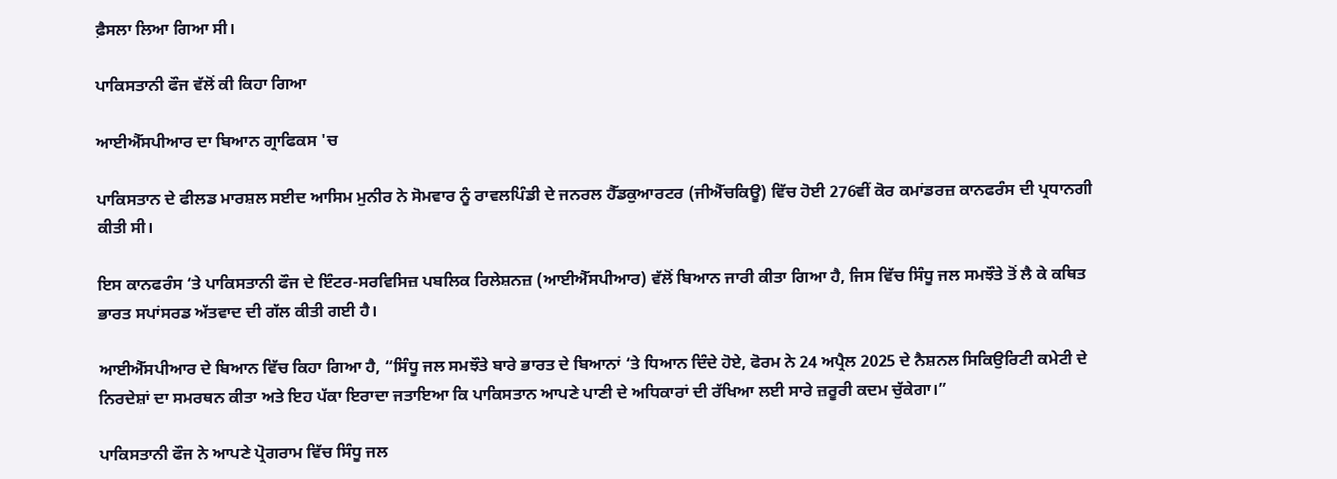ਫ਼ੈਸਲਾ ਲਿਆ ਗਿਆ ਸੀ।

ਪਾਕਿਸਤਾਨੀ ਫੌਜ ਵੱਲੋਂ ਕੀ ਕਿਹਾ ਗਿਆ

ਆਈਐੱਸਪੀਆਰ ਦਾ ਬਿਆਨ ਗ੍ਰਾਫਿਕਸ 'ਚ

ਪਾਕਿਸਤਾਨ ਦੇ ਫੀਲਡ ਮਾਰਸ਼ਲ ਸਈਦ ਆਸਿਮ ਮੁਨੀਰ ਨੇ ਸੋਮਵਾਰ ਨੂੰ ਰਾਵਲਪਿੰਡੀ ਦੇ ਜਨਰਲ ਹੈੱਡਕੁਆਰਟਰ (ਜੀਐੱਚਕਿਊ) ਵਿੱਚ ਹੋਈ 276ਵੀਂ ਕੋਰ ਕਮਾਂਡਰਜ਼ ਕਾਨਫਰੰਸ ਦੀ ਪ੍ਰਧਾਨਗੀ ਕੀਤੀ ਸੀ।

ਇਸ ਕਾਨਫਰੰਸ ‘ਤੇ ਪਾਕਿਸਤਾਨੀ ਫੌਜ ਦੇ ਇੰਟਰ-ਸਰਵਿਸਿਜ਼ ਪਬਲਿਕ ਰਿਲੇਸ਼ਨਜ਼ (ਆਈਐੱਸਪੀਆਰ) ਵੱਲੋਂ ਬਿਆਨ ਜਾਰੀ ਕੀਤਾ ਗਿਆ ਹੈ, ਜਿਸ ਵਿੱਚ ਸਿੰਧੂ ਜਲ ਸਮਝੌਤੇ ਤੋਂ ਲੈ ਕੇ ਕਥਿਤ ਭਾਰਤ ਸਪਾਂਸਰਡ ਅੱਤਵਾਦ ਦੀ ਗੱਲ ਕੀਤੀ ਗਈ ਹੈ।

ਆਈਐੱਸਪੀਆਰ ਦੇ ਬਿਆਨ ਵਿੱਚ ਕਿਹਾ ਗਿਆ ਹੈ, “ਸਿੰਧੂ ਜਲ ਸਮਝੌਤੇ ਬਾਰੇ ਭਾਰਤ ਦੇ ਬਿਆਨਾਂ ‘ਤੇ ਧਿਆਨ ਦਿੰਦੇ ਹੋਏ, ਫੋਰਮ ਨੇ 24 ਅਪ੍ਰੈਲ 2025 ਦੇ ਨੈਸ਼ਨਲ ਸਿਕਿਉਰਿਟੀ ਕਮੇਟੀ ਦੇ ਨਿਰਦੇਸ਼ਾਂ ਦਾ ਸਮਰਥਨ ਕੀਤਾ ਅਤੇ ਇਹ ਪੱਕਾ ਇਰਾਦਾ ਜਤਾਇਆ ਕਿ ਪਾਕਿਸਤਾਨ ਆਪਣੇ ਪਾਣੀ ਦੇ ਅਧਿਕਾਰਾਂ ਦੀ ਰੱਖਿਆ ਲਈ ਸਾਰੇ ਜ਼ਰੂਰੀ ਕਦਮ ਚੁੱਕੇਗਾ।”

ਪਾਕਿਸਤਾਨੀ ਫੌਜ ਨੇ ਆਪਣੇ ਪ੍ਰੋਗਰਾਮ ਵਿੱਚ ਸਿੰਧੂ ਜਲ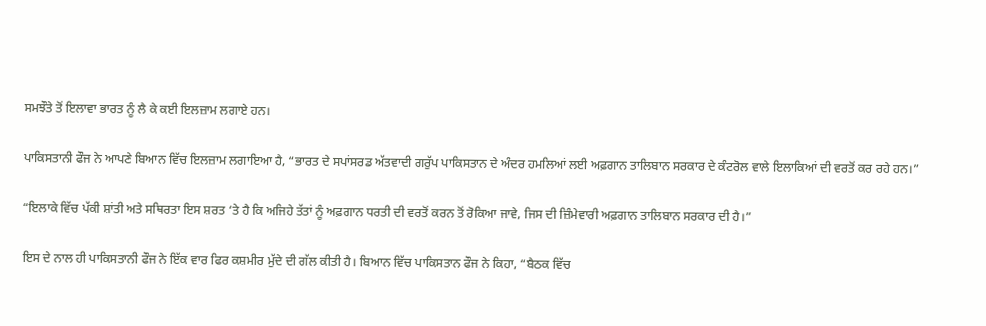ਸਮਝੌਤੇ ਤੋਂ ਇਲਾਵਾ ਭਾਰਤ ਨੂੰ ਲੈ ਕੇ ਕਈ ਇਲਜ਼ਾਮ ਲਗਾਏ ਹਨ।

ਪਾਕਿਸਤਾਨੀ ਫੌਜ ਨੇ ਆਪਣੇ ਬਿਆਨ ਵਿੱਚ ਇਲਜ਼ਾਮ ਲਗਾਇਆ ਹੈ, “ਭਾਰਤ ਦੇ ਸਪਾਂਸਰਡ ਅੱਤਵਾਦੀ ਗਰੁੱਪ ਪਾਕਿਸਤਾਨ ਦੇ ਅੰਦਰ ਹਮਲਿਆਂ ਲਈ ਅਫ਼ਗਾਨ ਤਾਲਿਬਾਨ ਸਰਕਾਰ ਦੇ ਕੰਟਰੋਲ ਵਾਲੇ ਇਲਾਕਿਆਂ ਦੀ ਵਰਤੋਂ ਕਰ ਰਹੇ ਹਨ।”

“ਇਲਾਕੇ ਵਿੱਚ ਪੱਕੀ ਸ਼ਾਂਤੀ ਅਤੇ ਸਥਿਰਤਾ ਇਸ ਸ਼ਰਤ ‘ਤੇ ਹੈ ਕਿ ਅਜਿਹੇ ਤੱਤਾਂ ਨੂੰ ਅਫ਼ਗਾਨ ਧਰਤੀ ਦੀ ਵਰਤੋਂ ਕਰਨ ਤੋਂ ਰੋਕਿਆ ਜਾਵੇ, ਜਿਸ ਦੀ ਜ਼ਿੰਮੇਵਾਰੀ ਅਫ਼ਗਾਨ ਤਾਲਿਬਾਨ ਸਰਕਾਰ ਦੀ ਹੈ।”

ਇਸ ਦੇ ਨਾਲ ਹੀ ਪਾਕਿਸਤਾਨੀ ਫੌਜ ਨੇ ਇੱਕ ਵਾਰ ਫਿਰ ਕਸ਼ਮੀਰ ਮੁੱਦੇ ਦੀ ਗੱਲ ਕੀਤੀ ਹੈ। ਬਿਆਨ ਵਿੱਚ ਪਾਕਿਸਤਾਨ ਫੌਜ ਨੇ ਕਿਹਾ, “ਬੈਠਕ ਵਿੱਚ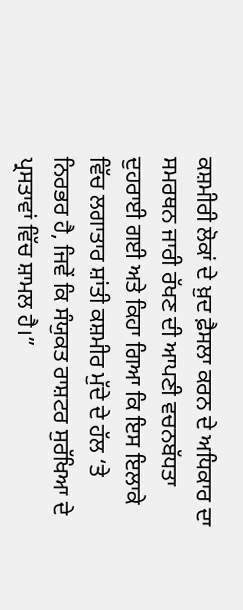ਕਸ਼ਮੀਰੀ ਲੋਕਾਂ ਦੇ ਖ਼ੁਦ ਫ਼ੈਸਲਾ ਕਰਨ ਦੇ ਅਧਿਕਾਰ ਦਾ ਸਮਰਥਨ ਜਾਰੀ ਰੱਖਣ ਦੀ ਆਪਣੀ ਵਚਨਬੱਧਤਾ ਦੁਹਰਾਈ ਗਈ ਅਤੇ ਕਿਹਾ ਗਿਆ ਕਿ ਇਸ ਇਲਾਕੇ ਵਿੱਚ ਲਗਾਤਾਰ ਸ਼ਾਂਤੀ ਕਸ਼ਮੀਰ ਮੁੱਦੇ ਦੇ ਹੱਲ ‘ਤੇ ਨਿਰਭਰ ਹੈ, ਜਿਵੇਂ ਕਿ ਸੰਯੁਕਤ ਰਾਸ਼ਟਰ ਸੁਰੱਖਿਆ ਦੇ ਪ੍ਰਸਤਾਵਾਂ ਵਿੱਚ ਸ਼ਾਮਲ ਹੈ।”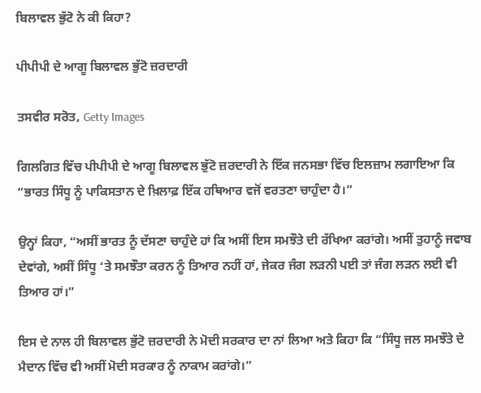ਬਿਲਾਵਲ ਭੁੱਟੋ ਨੇ ਕੀ ਕਿਹਾ?

ਪੀਪੀਪੀ ਦੇ ਆਗੂ ਬਿਲਾਵਲ ਭੁੱਟੋ ਜ਼ਰਦਾਰੀ

ਤਸਵੀਰ ਸਰੋਤ, Getty Images

ਗਿਲਗਿਤ ਵਿੱਚ ਪੀਪੀਪੀ ਦੇ ਆਗੂ ਬਿਲਾਵਲ ਭੁੱਟੋ ਜ਼ਰਦਾਰੀ ਨੇ ਇੱਕ ਜਨਸਭਾ ਵਿੱਚ ਇਲਜ਼ਾਮ ਲਗਾਇਆ ਕਿ “ਭਾਰਤ ਸਿੰਧੂ ਨੂੰ ਪਾਕਿਸਤਾਨ ਦੇ ਖ਼ਿਲਾਫ਼ ਇੱਕ ਹਥਿਆਰ ਵਜੋਂ ਵਰਤਣਾ ਚਾਹੁੰਦਾ ਹੈ।”

ਉਨ੍ਹਾਂ ਕਿਹਾ, “ਅਸੀਂ ਭਾਰਤ ਨੂੰ ਦੱਸਣਾ ਚਾਹੁੰਦੇ ਹਾਂ ਕਿ ਅਸੀਂ ਇਸ ਸਮਝੌਤੇ ਦੀ ਰੱਖਿਆ ਕਰਾਂਗੇ। ਅਸੀਂ ਤੁਹਾਨੂੰ ਜਵਾਬ ਦੇਵਾਂਗੇ, ਅਸੀਂ ਸਿੰਧੂ ‘ਤੇ ਸਮਝੌਤਾ ਕਰਨ ਨੂੰ ਤਿਆਰ ਨਹੀਂ ਹਾਂ, ਜੇਕਰ ਜੰਗ ਲੜਨੀ ਪਈ ਤਾਂ ਜੰਗ ਲੜਨ ਲਈ ਵੀ ਤਿਆਰ ਹਾਂ।”

ਇਸ ਦੇ ਨਾਲ ਹੀ ਬਿਲਾਵਲ ਭੁੱਟੋ ਜ਼ਰਦਾਰੀ ਨੇ ਮੋਦੀ ਸਰਕਾਰ ਦਾ ਨਾਂ ਲਿਆ ਅਤੇ ਕਿਹਾ ਕਿ “ਸਿੰਧੂ ਜਲ ਸਮਝੌਤੇ ਦੇ ਮੈਦਾਨ ਵਿੱਚ ਵੀ ਅਸੀਂ ਮੋਦੀ ਸਰਕਾਰ ਨੂੰ ਨਾਕਾਮ ਕਰਾਂਗੇ।”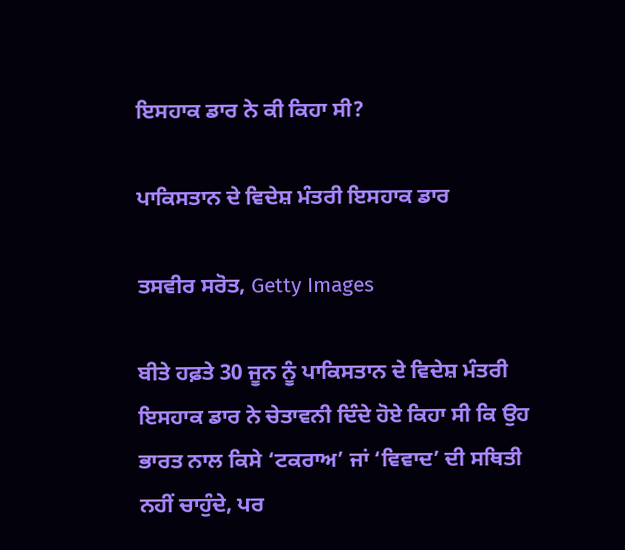ਇਸਹਾਕ ਡਾਰ ਨੇ ਕੀ ਕਿਹਾ ਸੀ?

ਪਾਕਿਸਤਾਨ ਦੇ ਵਿਦੇਸ਼ ਮੰਤਰੀ ਇਸਹਾਕ ਡਾਰ

ਤਸਵੀਰ ਸਰੋਤ, Getty Images

ਬੀਤੇ ਹਫ਼ਤੇ 30 ਜੂਨ ਨੂੰ ਪਾਕਿਸਤਾਨ ਦੇ ਵਿਦੇਸ਼ ਮੰਤਰੀ ਇਸਹਾਕ ਡਾਰ ਨੇ ਚੇਤਾਵਨੀ ਦਿੰਦੇ ਹੋਏ ਕਿਹਾ ਸੀ ਕਿ ਉਹ ਭਾਰਤ ਨਾਲ ਕਿਸੇ ‘ਟਕਰਾਅ’ ਜਾਂ ‘ਵਿਵਾਦ’ ਦੀ ਸਥਿਤੀ ਨਹੀਂ ਚਾਹੁੰਦੇ, ਪਰ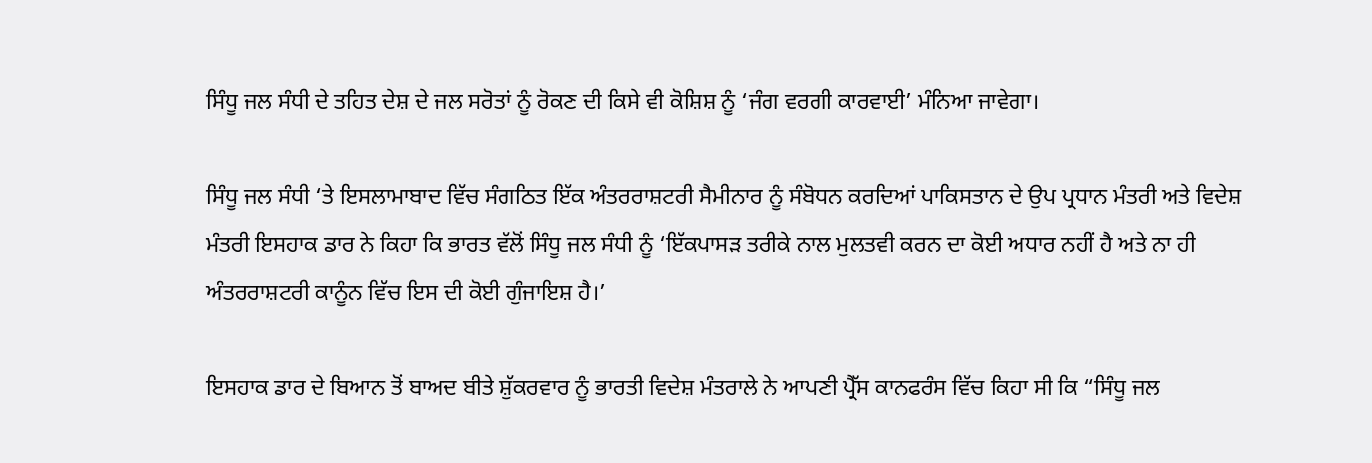ਸਿੰਧੂ ਜਲ ਸੰਧੀ ਦੇ ਤਹਿਤ ਦੇਸ਼ ਦੇ ਜਲ ਸਰੋਤਾਂ ਨੂੰ ਰੋਕਣ ਦੀ ਕਿਸੇ ਵੀ ਕੋਸ਼ਿਸ਼ ਨੂੰ ‘ਜੰਗ ਵਰਗੀ ਕਾਰਵਾਈ’ ਮੰਨਿਆ ਜਾਵੇਗਾ।

ਸਿੰਧੂ ਜਲ ਸੰਧੀ ‘ਤੇ ਇਸਲਾਮਾਬਾਦ ਵਿੱਚ ਸੰਗਠਿਤ ਇੱਕ ਅੰਤਰਰਾਸ਼ਟਰੀ ਸੈਮੀਨਾਰ ਨੂੰ ਸੰਬੋਧਨ ਕਰਦਿਆਂ ਪਾਕਿਸਤਾਨ ਦੇ ਉਪ ਪ੍ਰਧਾਨ ਮੰਤਰੀ ਅਤੇ ਵਿਦੇਸ਼ ਮੰਤਰੀ ਇਸਹਾਕ ਡਾਰ ਨੇ ਕਿਹਾ ਕਿ ਭਾਰਤ ਵੱਲੋਂ ਸਿੰਧੂ ਜਲ ਸੰਧੀ ਨੂੰ ‘ਇੱਕਪਾਸੜ ਤਰੀਕੇ ਨਾਲ ਮੁਲਤਵੀ ਕਰਨ ਦਾ ਕੋਈ ਅਧਾਰ ਨਹੀਂ ਹੈ ਅਤੇ ਨਾ ਹੀ ਅੰਤਰਰਾਸ਼ਟਰੀ ਕਾਨੂੰਨ ਵਿੱਚ ਇਸ ਦੀ ਕੋਈ ਗੁੰਜਾਇਸ਼ ਹੈ।’

ਇਸਹਾਕ ਡਾਰ ਦੇ ਬਿਆਨ ਤੋਂ ਬਾਅਦ ਬੀਤੇ ਸ਼ੁੱਕਰਵਾਰ ਨੂੰ ਭਾਰਤੀ ਵਿਦੇਸ਼ ਮੰਤਰਾਲੇ ਨੇ ਆਪਣੀ ਪ੍ਰੈੱਸ ਕਾਨਫਰੰਸ ਵਿੱਚ ਕਿਹਾ ਸੀ ਕਿ “ਸਿੰਧੂ ਜਲ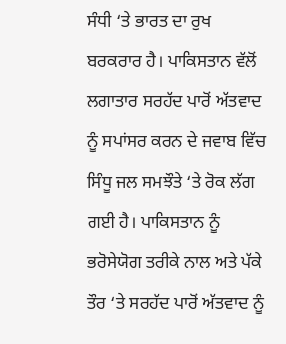ਸੰਧੀ ‘ਤੇ ਭਾਰਤ ਦਾ ਰੁਖ ਬਰਕਰਾਰ ਹੈ। ਪਾਕਿਸਤਾਨ ਵੱਲੋਂ ਲਗਾਤਾਰ ਸਰਹੱਦ ਪਾਰੋਂ ਅੱਤਵਾਦ ਨੂੰ ਸਪਾਂਸਰ ਕਰਨ ਦੇ ਜਵਾਬ ਵਿੱਚ ਸਿੰਧੂ ਜਲ ਸਮਝੌਤੇ ‘ਤੇ ਰੋਕ ਲੱਗ ਗਈ ਹੈ। ਪਾਕਿਸਤਾਨ ਨੂੰ ਭਰੋਸੇਯੋਗ ਤਰੀਕੇ ਨਾਲ ਅਤੇ ਪੱਕੇ ਤੌਰ ‘ਤੇ ਸਰਹੱਦ ਪਾਰੋਂ ਅੱਤਵਾਦ ਨੂੰ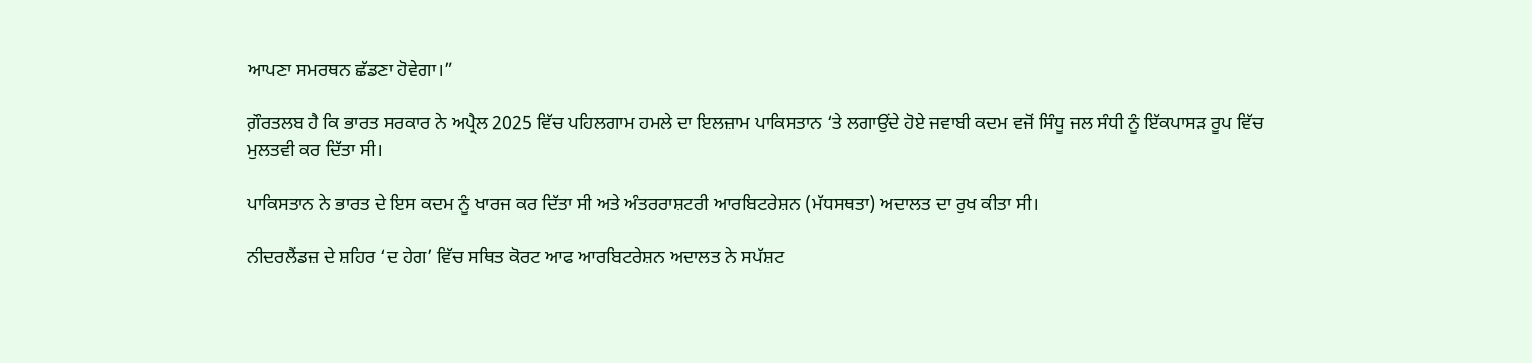ਆਪਣਾ ਸਮਰਥਨ ਛੱਡਣਾ ਹੋਵੇਗਾ।”

ਗ਼ੌਰਤਲਬ ਹੈ ਕਿ ਭਾਰਤ ਸਰਕਾਰ ਨੇ ਅਪ੍ਰੈਲ 2025 ਵਿੱਚ ਪਹਿਲਗਾਮ ਹਮਲੇ ਦਾ ਇਲਜ਼ਾਮ ਪਾਕਿਸਤਾਨ ‘ਤੇ ਲਗਾਉਂਦੇ ਹੋਏ ਜਵਾਬੀ ਕਦਮ ਵਜੋਂ ਸਿੰਧੂ ਜਲ ਸੰਧੀ ਨੂੰ ਇੱਕਪਾਸੜ ਰੂਪ ਵਿੱਚ ਮੁਲਤਵੀ ਕਰ ਦਿੱਤਾ ਸੀ।

ਪਾਕਿਸਤਾਨ ਨੇ ਭਾਰਤ ਦੇ ਇਸ ਕਦਮ ਨੂੰ ਖਾਰਜ ਕਰ ਦਿੱਤਾ ਸੀ ਅਤੇ ਅੰਤਰਰਾਸ਼ਟਰੀ ਆਰਬਿਟਰੇਸ਼ਨ (ਮੱਧਸਥਤਾ) ਅਦਾਲਤ ਦਾ ਰੁਖ ਕੀਤਾ ਸੀ।

ਨੀਦਰਲੈਂਡਜ਼ ਦੇ ਸ਼ਹਿਰ ‘ਦ ਹੇਗ’ ਵਿੱਚ ਸਥਿਤ ਕੋਰਟ ਆਫ ਆਰਬਿਟਰੇਸ਼ਨ ਅਦਾਲਤ ਨੇ ਸਪੱਸ਼ਟ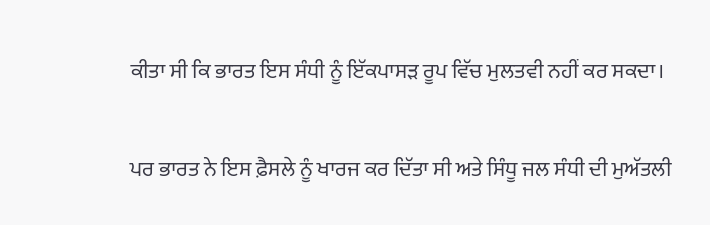ਕੀਤਾ ਸੀ ਕਿ ਭਾਰਤ ਇਸ ਸੰਧੀ ਨੂੰ ਇੱਕਪਾਸੜ ਰੂਪ ਵਿੱਚ ਮੁਲਤਵੀ ਨਹੀਂ ਕਰ ਸਕਦਾ।

ਪਰ ਭਾਰਤ ਨੇ ਇਸ ਫ਼ੈਸਲੇ ਨੂੰ ਖਾਰਜ ਕਰ ਦਿੱਤਾ ਸੀ ਅਤੇ ਸਿੰਧੂ ਜਲ ਸੰਧੀ ਦੀ ਮੁਅੱਤਲੀ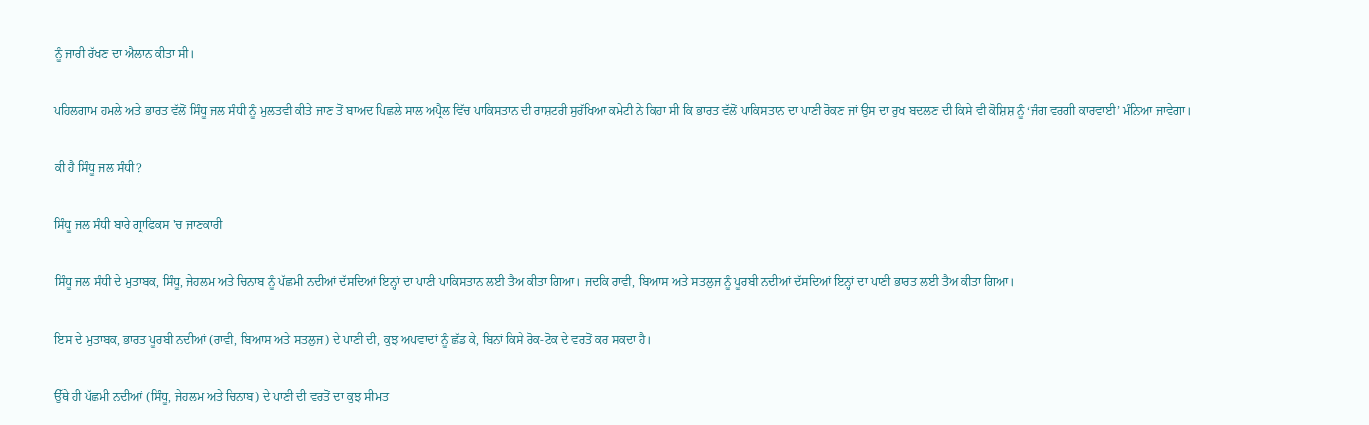ਨੂੰ ਜਾਰੀ ਰੱਖਣ ਦਾ ਐਲਾਨ ਕੀਤਾ ਸੀ।

ਪਹਿਲਗਾਮ ਹਮਲੇ ਅਤੇ ਭਾਰਤ ਵੱਲੋਂ ਸਿੰਧੂ ਜਲ ਸੰਧੀ ਨੂੰ ਮੁਲਤਵੀ ਕੀਤੇ ਜਾਣ ਤੋਂ ਬਾਅਦ ਪਿਛਲੇ ਸਾਲ ਅਪ੍ਰੈਲ ਵਿੱਚ ਪਾਕਿਸਤਾਨ ਦੀ ਰਾਸ਼ਟਰੀ ਸੁਰੱਖਿਆ ਕਮੇਟੀ ਨੇ ਕਿਹਾ ਸੀ ਕਿ ਭਾਰਤ ਵੱਲੋਂ ਪਾਕਿਸਤਾਨ ਦਾ ਪਾਣੀ ਰੋਕਣ ਜਾਂ ਉਸ ਦਾ ਰੁਖ ਬਦਲਣ ਦੀ ਕਿਸੇ ਵੀ ਕੋਸ਼ਿਸ਼ ਨੂੰ ‘ਜੰਗ ਵਰਗੀ ਕਾਰਵਾਈ’ ਮੰਨਿਆ ਜਾਵੇਗਾ।

ਕੀ ਹੈ ਸਿੰਧੂ ਜਲ ਸੰਧੀ?

ਸਿੰਧੂ ਜਲ ਸੰਧੀ ਬਾਰੇ ਗ੍ਰਾਫਿਕਸ 'ਚ ਜਾਣਕਾਰੀ

ਸਿੰਧੂ ਜਲ ਸੰਧੀ ਦੇ ਮੁਤਾਬਕ, ਸਿੰਧੂ, ਜੇਹਲਮ ਅਤੇ ਚਿਨਾਬ ਨੂੰ ਪੱਛਮੀ ਨਦੀਆਂ ਦੱਸਦਿਆਂ ਇਨ੍ਹਾਂ ਦਾ ਪਾਣੀ ਪਾਕਿਸਤਾਨ ਲਈ ਤੈਅ ਕੀਤਾ ਗਿਆ। ਜਦਕਿ ਰਾਵੀ, ਬਿਆਸ ਅਤੇ ਸਤਲੁਜ ਨੂੰ ਪੂਰਬੀ ਨਦੀਆਂ ਦੱਸਦਿਆਂ ਇਨ੍ਹਾਂ ਦਾ ਪਾਣੀ ਭਾਰਤ ਲਈ ਤੈਅ ਕੀਤਾ ਗਿਆ।

ਇਸ ਦੇ ਮੁਤਾਬਕ, ਭਾਰਤ ਪੂਰਬੀ ਨਦੀਆਂ (ਰਾਵੀ, ਬਿਆਸ ਅਤੇ ਸਤਲੁਜ) ਦੇ ਪਾਣੀ ਦੀ, ਕੁਝ ਅਪਵਾਦਾਂ ਨੂੰ ਛੱਡ ਕੇ, ਬਿਨਾਂ ਕਿਸੇ ਰੋਕ-ਟੋਕ ਦੇ ਵਰਤੋਂ ਕਰ ਸਕਦਾ ਹੈ।

ਉੱਥੇ ਹੀ ਪੱਛਮੀ ਨਦੀਆਂ (ਸਿੰਧੂ, ਜੇਹਲਮ ਅਤੇ ਚਿਨਾਬ) ਦੇ ਪਾਣੀ ਦੀ ਵਰਤੋਂ ਦਾ ਕੁਝ ਸੀਮਤ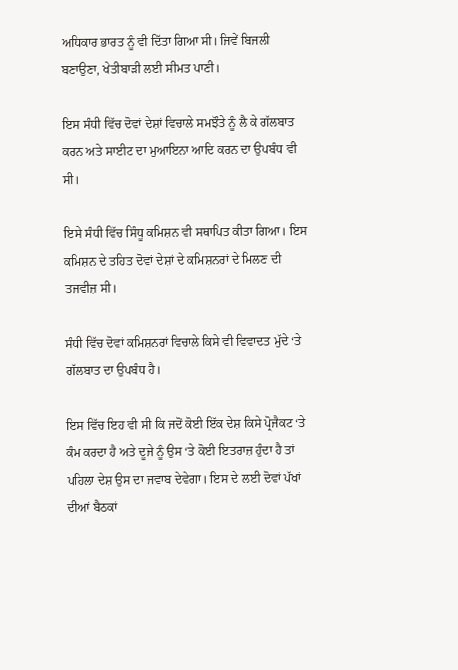ਅਧਿਕਾਰ ਭਾਰਤ ਨੂੰ ਵੀ ਦਿੱਤਾ ਗਿਆ ਸੀ। ਜਿਵੇਂ ਬਿਜਲੀ ਬਣਾਉਣਾ, ਖੇਤੀਬਾੜੀ ਲਈ ਸੀਮਤ ਪਾਣੀ।

ਇਸ ਸੰਧੀ ਵਿੱਚ ਦੋਵਾਂ ਦੇਸ਼ਾਂ ਵਿਚਾਲੇ ਸਮਝੌਤੇ ਨੂੰ ਲੈ ਕੇ ਗੱਲਬਾਤ ਕਰਨ ਅਤੇ ਸਾਈਟ ਦਾ ਮੁਆਇਨਾ ਆਦਿ ਕਰਨ ਦਾ ਉਪਬੰਧ ਵੀ ਸੀ।

ਇਸੇ ਸੰਧੀ ਵਿੱਚ ਸਿੰਧੂ ਕਮਿਸ਼ਨ ਵੀ ਸਥਾਪਿਤ ਕੀਤਾ ਗਿਆ। ਇਸ ਕਮਿਸ਼ਨ ਦੇ ਤਹਿਤ ਦੋਵਾਂ ਦੇਸ਼ਾਂ ਦੇ ਕਮਿਸ਼ਨਰਾਂ ਦੇ ਮਿਲਣ ਦੀ ਤਜਵੀਜ਼ ਸੀ।

ਸੰਧੀ ਵਿੱਚ ਦੋਵਾਂ ਕਮਿਸ਼ਨਰਾਂ ਵਿਚਾਲੇ ਕਿਸੇ ਵੀ ਵਿਵਾਦਤ ਮੁੱਦੇ ‘ਤੇ ਗੱਲਬਾਤ ਦਾ ਉਪਬੰਧ ਹੈ।

ਇਸ ਵਿੱਚ ਇਹ ਵੀ ਸੀ ਕਿ ਜਦੋਂ ਕੋਈ ਇੱਕ ਦੇਸ਼ ਕਿਸੇ ਪ੍ਰੋਜੈਕਟ ‘ਤੇ ਕੰਮ ਕਰਦਾ ਹੈ ਅਤੇ ਦੂਜੇ ਨੂੰ ਉਸ ‘ਤੇ ਕੋਈ ਇਤਰਾਜ਼ ਹੁੰਦਾ ਹੈ ਤਾਂ ਪਹਿਲਾ ਦੇਸ਼ ਉਸ ਦਾ ਜਵਾਬ ਦੇਵੇਗਾ। ਇਸ ਦੇ ਲਈ ਦੋਵਾਂ ਪੱਖਾਂ ਦੀਆਂ ਬੈਠਕਾਂ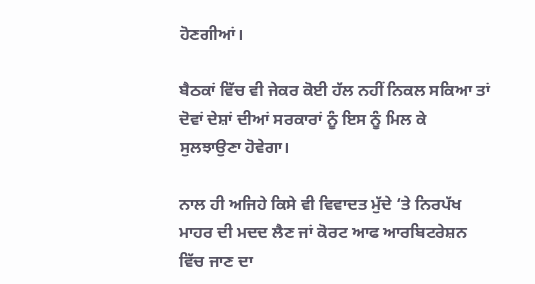ਹੋਣਗੀਆਂ।

ਬੈਠਕਾਂ ਵਿੱਚ ਵੀ ਜੇਕਰ ਕੋਈ ਹੱਲ ਨਹੀਂ ਨਿਕਲ ਸਕਿਆ ਤਾਂ ਦੋਵਾਂ ਦੇਸ਼ਾਂ ਦੀਆਂ ਸਰਕਾਰਾਂ ਨੂੰ ਇਸ ਨੂੰ ਮਿਲ ਕੇ ਸੁਲਝਾਉਣਾ ਹੋਵੇਗਾ।

ਨਾਲ ਹੀ ਅਜਿਹੇ ਕਿਸੇ ਵੀ ਵਿਵਾਦਤ ਮੁੱਦੇ ‘ਤੇ ਨਿਰਪੱਖ ਮਾਹਰ ਦੀ ਮਦਦ ਲੈਣ ਜਾਂ ਕੋਰਟ ਆਫ ਆਰਬਿਟਰੇਸ਼ਨ ਵਿੱਚ ਜਾਣ ਦਾ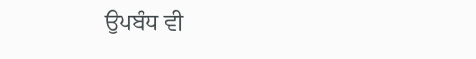ਉਪਬੰਧ ਵੀ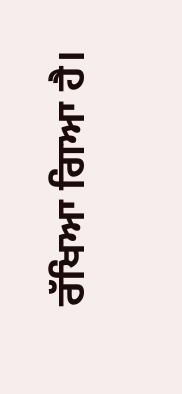ਰੱਖਿਆ ਗਿਆ ਹੈ।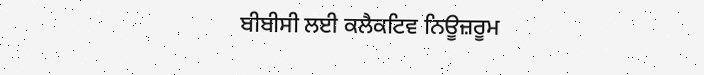ਬੀਬੀਸੀ ਲਈ ਕਲੈਕਟਿਵ ਨਿਊਜ਼ਰੂਮ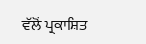ਵੱਲੋਂ ਪ੍ਰਕਾਸ਼ਿਤ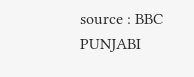source : BBC PUNJABI